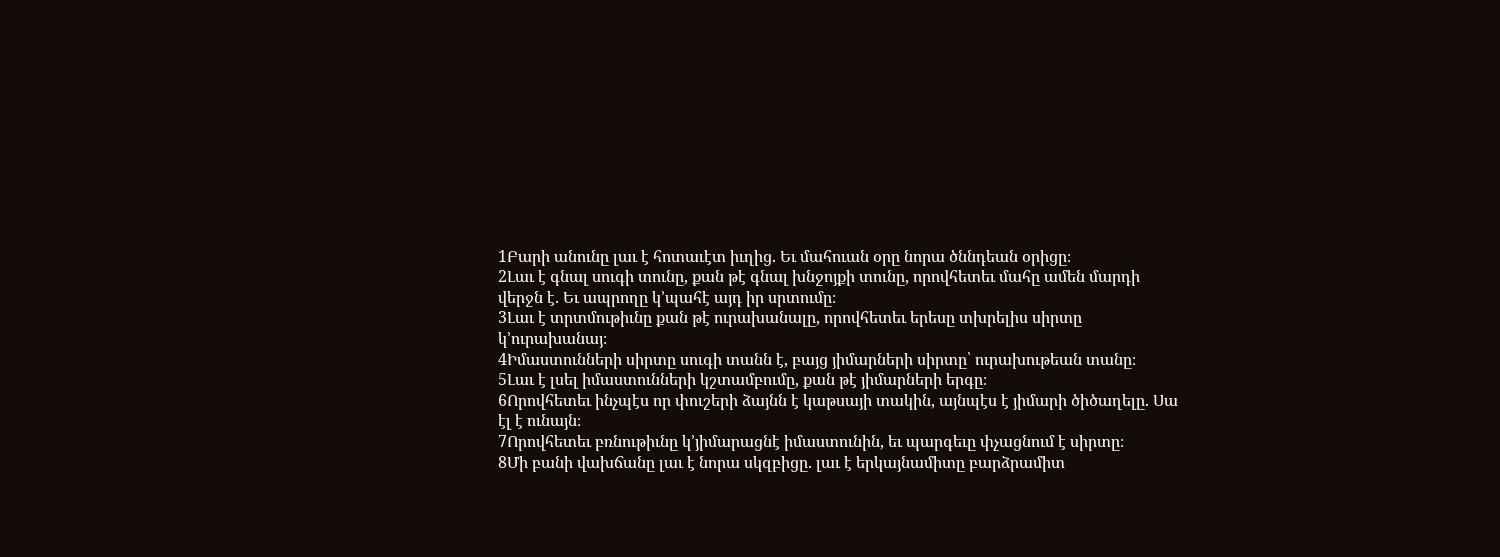1Բարի անունը լաւ է հոտաւէտ իւղից. Եւ մահուան օրը նորա ծննդեան օրիցը։
2Լաւ է գնալ սուգի տունը, քան թէ գնալ խնջոյքի տունը, որովհետեւ մահը ամեն մարդի վերջն է. Եւ ապրողը կ’պահէ այդ իր սրտումը։
3Լաւ է տրտմութիւնը քան թէ ուրախանալը, որովհետեւ երեսը տխրելիս սիրտը կ’ուրախանայ։
4Իմաստունների սիրտը սուգի տանն է, բայց յիմարների սիրտը՝ ուրախութեան տանը։
5Լաւ է լսել իմաստունների կշտամբումը, քան թէ յիմարների երգը։
6Որովհետեւ ինչպէս որ փուշերի ձայնն է կաթսայի տակին, այնպէս է յիմարի ծիծաղելը. Սա էլ է ունայն։
7Որովհետեւ բռնութիւնը կ’յիմարացնէ իմաստունին, եւ պարգեւը փչացնում է սիրտը։
8Մի բանի վախճանը լաւ է նորա սկզբիցը. լաւ է երկայնամիտը բարձրամիտ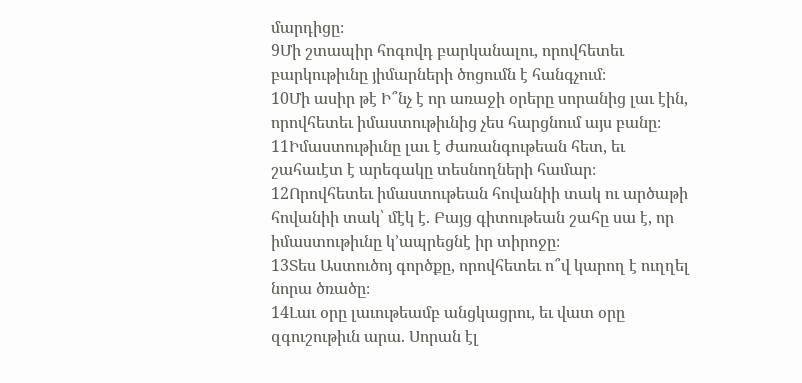մարդիցը։
9Մի շտապիր հոգովդ բարկանալու, որովհետեւ բարկութիւնը յիմարների ծոցումն է հանգչում։
10Մի ասիր թէ Ի՞նչ է որ առաջի օրերը սորանից լաւ էին, որովհետեւ իմաստութիւնից չես հարցնում այս բանը։
11Իմաստութիւնը լաւ է ժառանգութեան հետ, եւ շահաւէտ է արեգակը տեսնողների համար։
12Որովհետեւ իմաստութեան հովանիի տակ ու արծաթի հովանիի տակ՝ մէկ է. Բայց գիտութեան շահը սա է, որ իմաստութիւնը կ’ապրեցնէ իր տիրոջը։
13Տես Աստուծոյ գործքը, որովհետեւ ո՞վ կարող է ուղղել նորա ծռածը։
14Լաւ օրը լաւութեամբ անցկացրու, եւ վատ օրը զգուշութիւն արա. Սորան էլ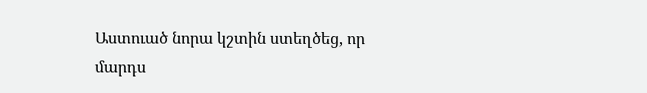Աստուած նորա կշտին ստեղծեց, որ մարդս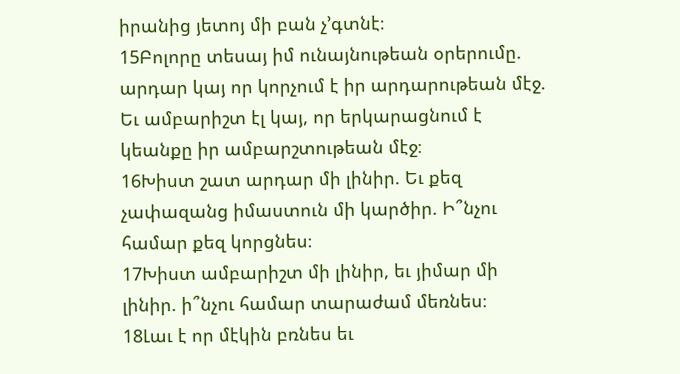իրանից յետոյ մի բան չ’գտնէ։
15Բոլորը տեսայ իմ ունայնութեան օրերումը. արդար կայ որ կորչում է իր արդարութեան մէջ. Եւ ամբարիշտ էլ կայ, որ երկարացնում է կեանքը իր ամբարշտութեան մէջ։
16Խիստ շատ արդար մի լինիր. Եւ քեզ չափազանց իմաստուն մի կարծիր. Ի՞նչու համար քեզ կորցնես։
17Խիստ ամբարիշտ մի լինիր, եւ յիմար մի լինիր. ի՞նչու համար տարաժամ մեռնես։
18Լաւ է որ մէկին բռնես եւ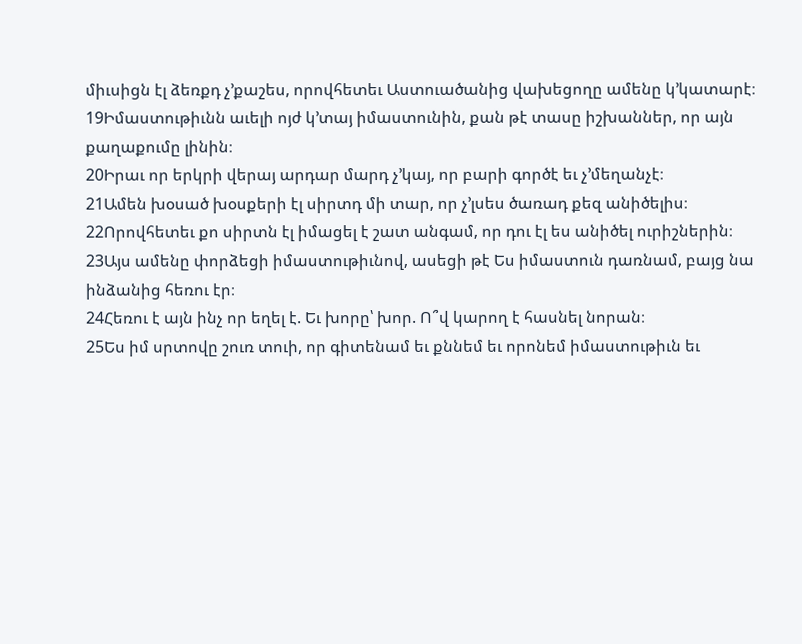միւսիցն էլ ձեռքդ չ’քաշես, որովհետեւ Աստուածանից վախեցողը ամենը կ’կատարէ։
19Իմաստութիւնն աւելի ոյժ կ’տայ իմաստունին, քան թէ տասը իշխաններ, որ այն քաղաքումը լինին։
20Իրաւ որ երկրի վերայ արդար մարդ չ’կայ, որ բարի գործէ եւ չ’մեղանչէ։
21Ամեն խօսած խօսքերի էլ սիրտդ մի տար, որ չ’լսես ծառադ քեզ անիծելիս։
22Որովհետեւ քո սիրտն էլ իմացել է շատ անգամ, որ դու էլ ես անիծել ուրիշներին։
23Այս ամենը փորձեցի իմաստութիւնով, ասեցի թէ Ես իմաստուն դառնամ, բայց նա ինձանից հեռու էր։
24Հեռու է այն ինչ որ եղել է. Եւ խորը՝ խոր. Ո՞վ կարող է հասնել նորան։
25Ես իմ սրտովը շուռ տուի, որ գիտենամ եւ քննեմ եւ որոնեմ իմաստութիւն եւ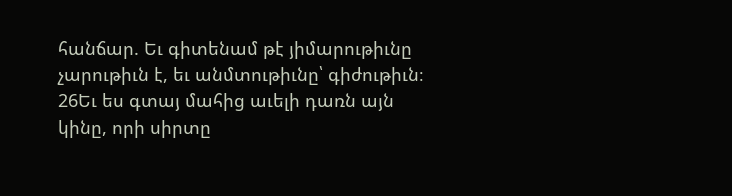հանճար. Եւ գիտենամ թէ յիմարութիւնը չարութիւն է, եւ անմտութիւնը՝ գիժութիւն։
26Եւ ես գտայ մահից աւելի դառն այն կինը, որի սիրտը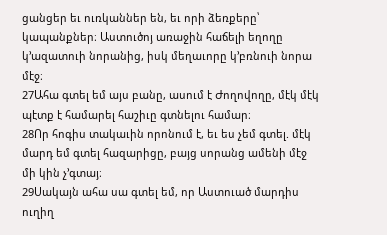ցանցեր եւ ուռկաններ են, եւ որի ձեռքերը՝ կապանքներ։ Աստուծոյ առաջին հաճելի եղողը կ’ազատուի նորանից, իսկ մեղաւորը կ’բռնուի նորա մէջ։
27Ահա գտել եմ այս բանը, ասում է Ժողովողը, մէկ մէկ պէտք է համարել հաշիւը գտնելու համար։
28Որ հոգիս տակաւին որոնում է, եւ ես չեմ գտել. մէկ մարդ եմ գտել հազարիցը, բայց սորանց ամենի մէջ մի կին չ’գտայ։
29Սակայն ահա սա գտել եմ, որ Աստուած մարդիս ուղիղ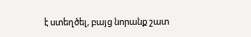է ստեղծել, բայց նորանք շատ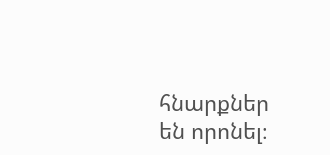հնարքներ են որոնել։